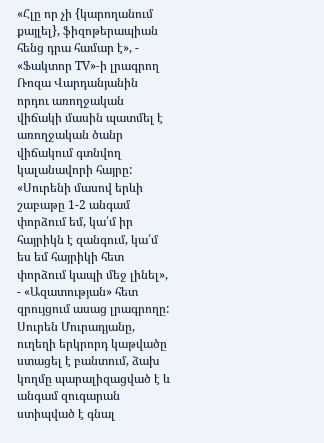«Հլը որ չի {կարողանում քայլել}, ֆիզոթերապիան հենց դրա համար է», - «Ֆակտոր TV»-ի լրագրող Ռոզա Վարդանյանին որդու առողջական վիճակի մասին պատմել է առողջական ծանր վիճակում գտնվող կալանավորի հայրը:
«Սուրենի մասով երևի շաբաթը 1-2 անգամ փորձում եմ, կա՛մ իր հայրիկն է զանգում, կա՛մ ես եմ հայրիկի հետ փորձում կապի մեջ լինել», - «Ազատության» հետ զրույցում ասաց լրագրողը:
Սուրեն Մուրադյանը, ուղեղի երկրորդ կաթվածը ստացել է բանտում, ձախ կողմը պարալիզացված է և անգամ զուգարան ստիպված է գնալ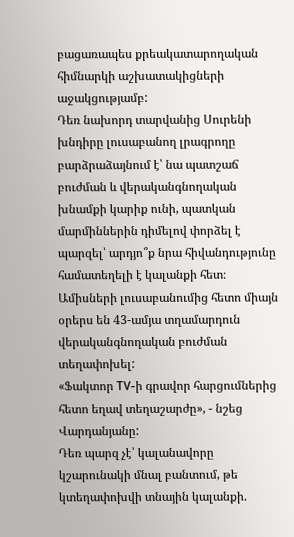բացառապես քրեակատարողական հիմնարկի աշխատակիցների աջակցությամբ:
Դեռ նախորդ տարվանից Սուրենի խնդիրը լուսաբանող լրագրողը բարձրաձայնում է՝ նա պատշաճ բուժման և վերականգնողական խնամքի կարիք ունի, պատկան մարմիններին դիմելով փորձել է պարզել՝ արդյո՞ք նրա հիվանդությունը համատեղելի է կալանքի հետ։ Ամիսների լուսաբանումից հետո միայն օրերս են 43-ամյա տղամարդուն վերականգնողական բուժման տեղափոխել:
«Ֆակտոր TV-ի գրավոր հարցումներից հետո եղավ տեղաշարժը», - նշեց Վարդանյանը:
Դեռ պարզ չէ՝ կալանավորը կշարունակի մնալ բանտում, թե կտեղափոխվի տնային կալանքի.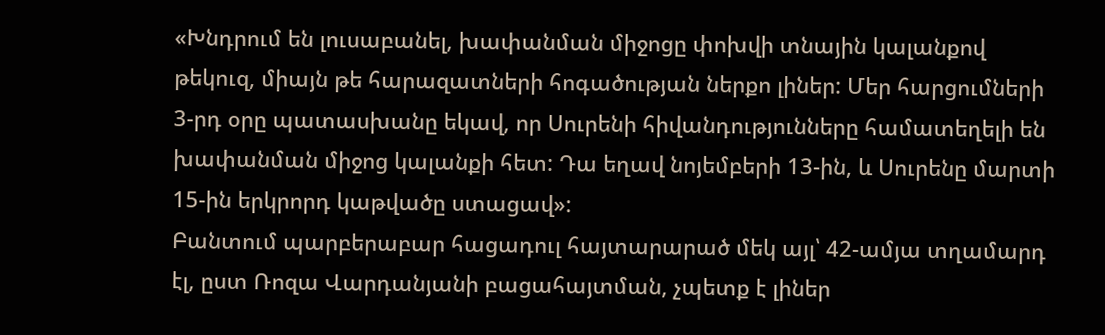«Խնդրում են լուսաբանել, խափանման միջոցը փոխվի տնային կալանքով թեկուզ, միայն թե հարազատների հոգածության ներքո լիներ: Մեր հարցումների 3-րդ օրը պատասխանը եկավ, որ Սուրենի հիվանդությունները համատեղելի են խափանման միջոց կալանքի հետ: Դա եղավ նոյեմբերի 13-ին, և Սուրենը մարտի 15-ին երկրորդ կաթվածը ստացավ»:
Բանտում պարբերաբար հացադուլ հայտարարած մեկ այլ՝ 42-ամյա տղամարդ էլ, ըստ Ռոզա Վարդանյանի բացահայտման, չպետք է լիներ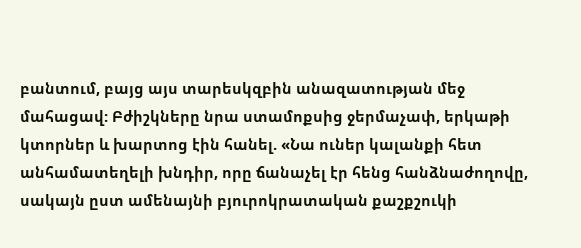բանտում, բայց այս տարեսկզբին անազատության մեջ մահացավ: Բժիշկները նրա ստամոքսից ջերմաչափ, երկաթի կտորներ և խարտոց էին հանել. «Նա ուներ կալանքի հետ անհամատեղելի խնդիր, որը ճանաչել էր հենց հանձնաժողովը, սակայն ըստ ամենայնի բյուրոկրատական քաշքշուկի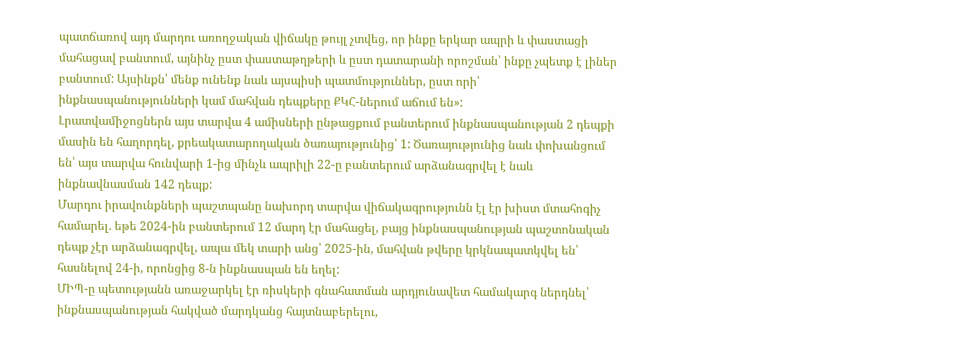պատճառով այդ մարդու առողջական վիճակը թույլ չտվեց, որ ինքը երկար ապրի և փաստացի մահացավ բանտում, այնինչ ըստ փաստաթղթերի և ըստ դատարանի որոշման՝ ինքը չպետք է լիներ բանտում: Այսինքն՝ մենք ունենք նաև այսպիսի պատմություններ, ըստ որի՝ ինքնասպանությունների կամ մահվան դեպքերը ՔԿՀ-ներում աճում են»:
Լրատվամիջոցներն այս տարվա 4 ամիսների ընթացքում բանտերում ինքնասպանության 2 դեպքի մասին են հաղորդել, քրեակատարողական ծառայությունից՝ 1: Ծառայությունից նաև փոխանցում են՝ այս տարվա հունվարի 1-ից մինչև ապրիլի 22-ը բանտերում արձանագրվել է նաև ինքնավնասման 142 դեպք:
Մարդու իրավունքների պաշտպանը նախորդ տարվա վիճակագրությունն էլ էր խիստ մտահոգիչ համարել. եթե 2024-ին բանտերում 12 մարդ էր մահացել, բայց ինքնասպանության պաշտոնական դեպք չէր արձանագրվել, ապա մեկ տարի անց՝ 2025-ին, մահվան թվերը կրկնապատկվել են՝ հասնելով 24-ի, որոնցից 8-ն ինքնասպան են եղել:
ՄԻՊ-ը պետությանն առաջարկել էր ռիսկերի գնահատման արդյունավետ համակարգ ներդնել՝ ինքնասպանության հակված մարդկանց հայտնաբերելու,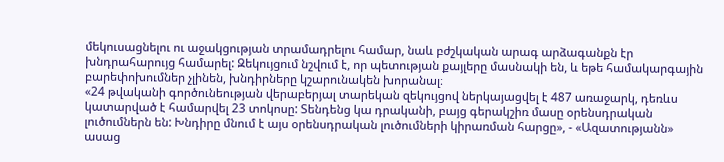մեկուսացնելու ու աջակցության տրամադրելու համար, նաև բժշկական արագ արձագանքն էր խնդրահարույց համարել: Զեկույցում նշվում է, որ պետության քայլերը մասնակի են, և եթե համակարգային բարեփոխումներ չլինեն, խնդիրները կշարունակեն խորանալ։
«24 թվականի գործունեության վերաբերյալ տարեկան զեկույցով ներկայացվել է 487 առաջարկ, դեռևս կատարված է համարվել 23 տոկոսը: Տենդենց կա դրականի, բայց գերակշիռ մասը օրենսդրական լուծումներն են: Խնդիրը մնում է այս օրենսդրական լուծումների կիրառման հարցը», - «Ազատությանն» ասաց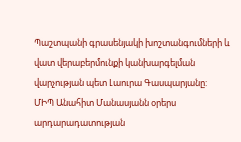Պաշտպանի գրասենյակի խոշտանգումների և վատ վերաբերմունքի կանխարգելման վարչության պետ Լաուրա Գասպարյանը:
ՄԻՊ Անահիտ Մանասյանն օրերս արդարադատության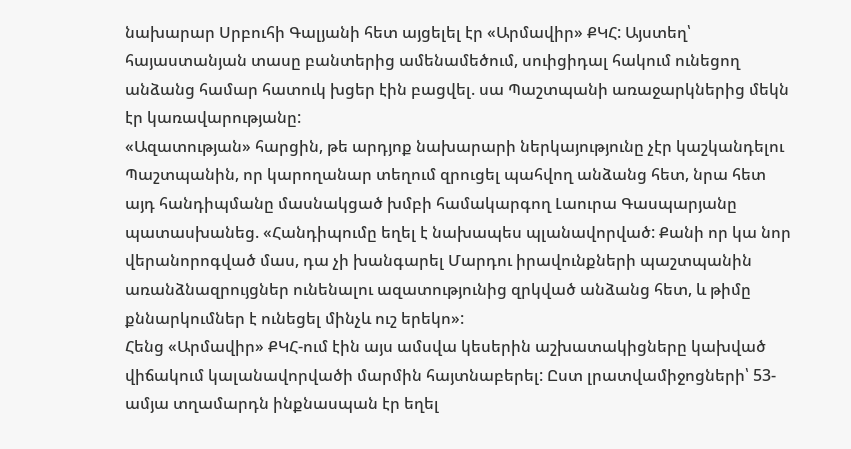նախարար Սրբուհի Գալյանի հետ այցելել էր «Արմավիր» ՔԿՀ: Այստեղ՝ հայաստանյան տասը բանտերից ամենամեծում, սուիցիդալ հակում ունեցող անձանց համար հատուկ խցեր էին բացվել. սա Պաշտպանի առաջարկներից մեկն էր կառավարությանը:
«Ազատության» հարցին, թե արդյոք նախարարի ներկայությունը չէր կաշկանդելու Պաշտպանին, որ կարողանար տեղում զրուցել պահվող անձանց հետ, նրա հետ այդ հանդիպմանը մասնակցած խմբի համակարգող Լաուրա Գասպարյանը պատասխանեց. «Հանդիպումը եղել է նախապես պլանավորված: Քանի որ կա նոր վերանորոգված մաս, դա չի խանգարել Մարդու իրավունքների պաշտպանին առանձնազրույցներ ունենալու ազատությունից զրկված անձանց հետ, և թիմը քննարկումներ է ունեցել մինչև ուշ երեկո»:
Հենց «Արմավիր» ՔԿՀ-ում էին այս ամսվա կեսերին աշխատակիցները կախված վիճակում կալանավորվածի մարմին հայտնաբերել: Ըստ լրատվամիջոցների՝ 53-ամյա տղամարդն ինքնասպան էր եղել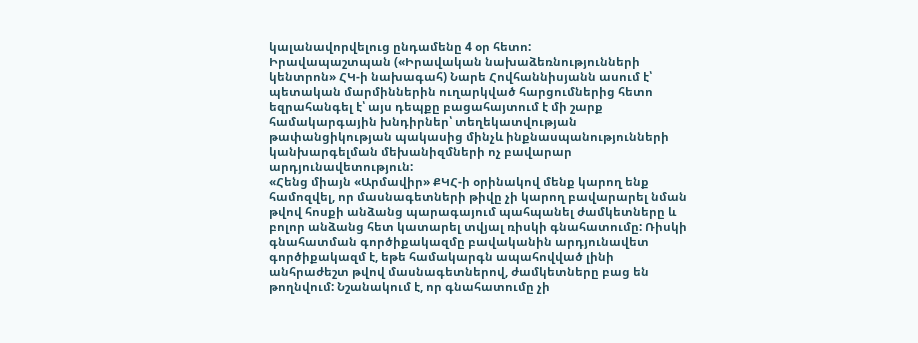կալանավորվելուց ընդամենը 4 օր հետո:
Իրավապաշտպան («Իրավական նախաձեռնությունների կենտրոն» ՀԿ-ի նախագահ) Նարե Հովհաննիսյանն ասում է՝ պետական մարմիններին ուղարկված հարցումներից հետո եզրահանգել է՝ այս դեպքը բացահայտում է մի շարք համակարգային խնդիրներ՝ տեղեկատվության թափանցիկության պակասից մինչև ինքնասպանությունների կանխարգելման մեխանիզմների ոչ բավարար արդյունավետություն:
«Հենց միայն «Արմավիր» ՔԿՀ-ի օրինակով մենք կարող ենք համոզվել, որ մասնագետների թիվը չի կարող բավարարել նման թվով հոսքի անձանց պարագայում պահպանել ժամկետները և բոլոր անձանց հետ կատարել տվյալ ռիսկի գնահատումը: Ռիսկի գնահատման գործիքակազմը բավականին արդյունավետ գործիքակազմ է, եթե համակարգն ապահովված լինի անհրաժեշտ թվով մասնագետներով, ժամկետները բաց են թողնվում: Նշանակում է, որ գնահատումը չի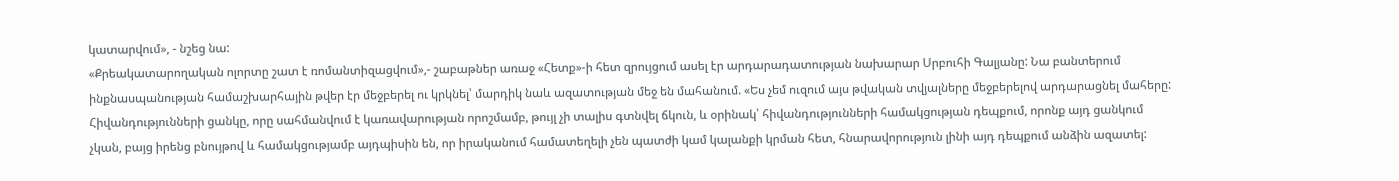կատարվում», - նշեց նա:
«Քրեակատարողական ոլորտը շատ է ռոմանտիզացվում»,- շաբաթներ առաջ «Հետք»-ի հետ զրույցում ասել էր արդարադատության նախարար Սրբուհի Գալյանը: Նա բանտերում ինքնասպանության համաշխարհային թվեր էր մեջբերել ու կրկնել՝ մարդիկ նաև ազատության մեջ են մահանում. «Ես չեմ ուզում այս թվական տվյալները մեջբերելով արդարացնել մահերը: Հիվանդությունների ցանկը, որը սահմանվում է կառավարության որոշմամբ, թույլ չի տալիս գտնվել ճկուն, և օրինակ՝ հիվանդությունների համակցության դեպքում, որոնք այդ ցանկում չկան, բայց իրենց բնույթով և համակցությամբ այդպիսին են, որ իրականում համատեղելի չեն պատժի կամ կալանքի կրման հետ, հնարավորություն լինի այդ դեպքում անձին ազատել: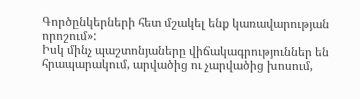Գործընկերների հետ մշակել ենք կառավարության որոշում»:
Իսկ մինչ պաշտոնյաները վիճակագրություններ են հրապարակում, արվածից ու չարվածից խոսում,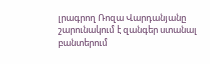լրագրող Ռոզա Վարդանյանը շարունակում է զանգեր ստանալ բանտերում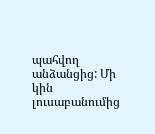պահվող անձանցից: Մի կին լուսաբանումից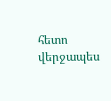հետո վերջապես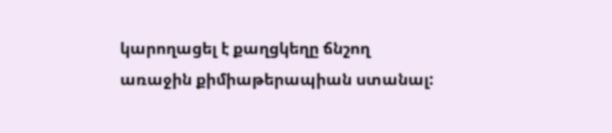կարողացել է քաղցկեղը ճնշող առաջին քիմիաթերապիան ստանալ: